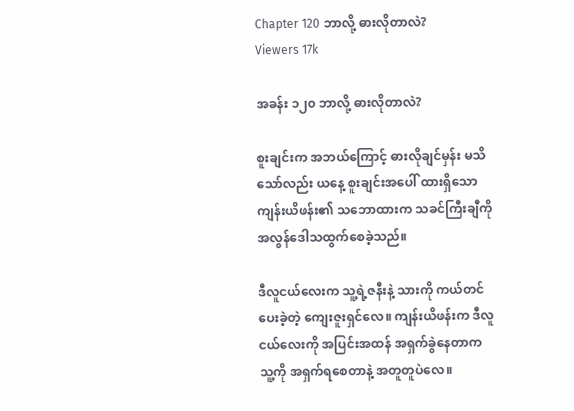Chapter 120 ဘာလို့ ဓားလိုတာလဲ?
Viewers 17k

အခန်း ၁၂၀ ဘာလို့ ဓားလိုတာလဲ?

စူးချင်းက အဘယ်ကြောင့် ဓားလိုချင်မှန်း မသိသော်လည်း ယနေ့ စူးချင်းအပေါ် ထားရှိသော ကျန်းယိဖန်း၏ သဘောထားက သခင်ကြီးချီကို အလွန်ဒေါသထွက်စေခဲ့သည်။

ဒီလူငယ်လေးက သူ့ရဲ့ဇနီးနဲ့ သားကို ကယ်တင်ပေးခဲ့တဲ့ ကျေးဇူးရှင်လေ။ ကျန်းယိဖန်းက ဒီလူငယ်လေးကို အပြင်းအထန် အရှက်ခွဲနေတာက သူ့ကို အရှက်ရစေတာနဲ့ အတူတူပဲလေ။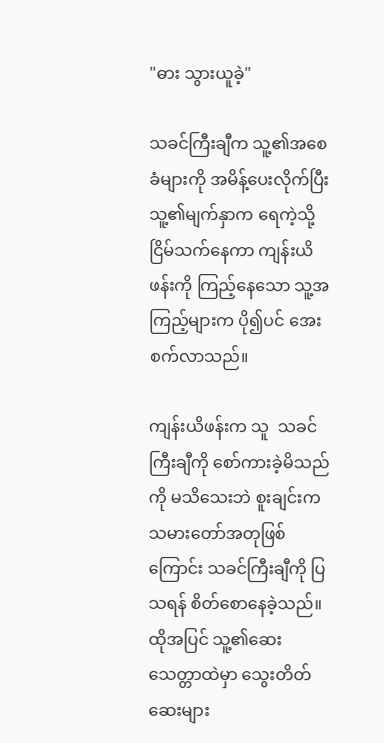"ဓား သွားယူခဲ့"

သခင်ကြီးချီက သူ့၏အစေခံများကို အမိန့်ပေးလိုက်ပြီး သူ့၏မျက်နှာက ရေကဲ့သို့ ငြိမ်သက်နေကာ ကျန်းယိဖန်းကို ကြည့်နေသော သူ့အကြည့်များက ပို၍ပင် အေးစက်လာသည်။

ကျန်းယိဖန်းက သူ  သခင်ကြီးချီကို စော်ကားခဲ့မိသည်ကို မသိသေးဘဲ စူးချင်းက သမားတော်အတုဖြစ်ကြောင်း သခင်ကြီးချီကို ပြသရန် စိတ်စောနေခဲ့သည်။ ထိုအပြင် သူ့၏ဆေးသေတ္တာထဲမှာ သွေးတိတ်ဆေးများ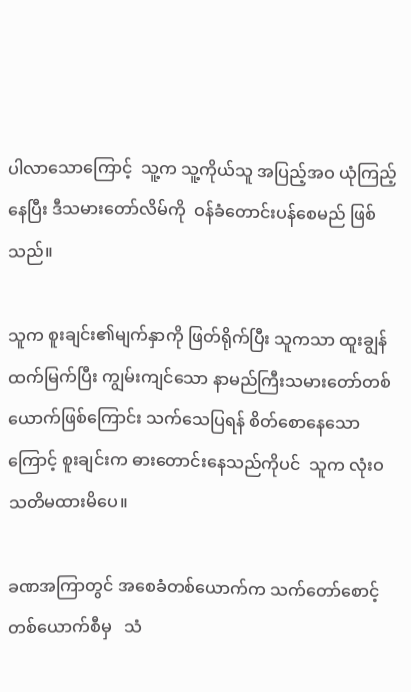ပါလာသောကြောင့်  သူ့က သူ့ကိုယ်သူ အပြည့်အဝ ယုံကြည့်နေပြီး ဒီသမားတော်လိမ်ကို  ဝန်ခံတောင်းပန်စေမည် ဖြစ်သည်။

သူက စူးချင်း၏မျက်နှာကို ဖြတ်ရိုက်ပြီး သူကသာ ထူးချွန်ထက်မြက်ပြီး ကျွမ်းကျင်သော နာမည်ကြီးသမားတော်တစ်ယောက်ဖြစ်ကြောင်း သက်သေပြရန် စိတ်စောနေသောကြောင့် စူးချင်းက ဓားတောင်းနေသည်ကိုပင်  သူက လုံးဝ သတိမထားမိပေ။

ခဏအကြာတွင် အစေခံတစ်ယောက်က သက်တော်စောင့်တစ်ယောက်စီမှ   သံ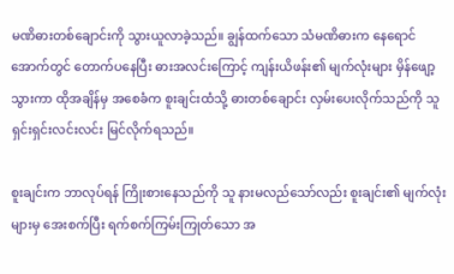မဏိဓားတစ်ချောင်းကို သွားယူလာခဲ့သည်။ ချွန်ထက်သော သံမဏိဓားက နေရောင်အောက်တွင် တောက်ပနေပြီး ဓားအလင်းကြောင့် ကျန်းယိဖန်း၏ မျက်လုံးများ မှိန်ဖျော့သွားကာ ထိုအချိန်မှ အစေခံက စူးချင်းထံသို့ ဓားတစ်ချောင်း လှမ်းပေးလိုက်သည်ကို သူ ရှင်းရှင်းလင်းလင်း မြင်လိုက်ရသည်။

စူးချင်းက ဘာလုပ်ရန် ကြိုးစားနေသည်ကို သူ နားမလည်သော်လည်း စူးချင်း၏ မျက်လုံးများမှ အေးစက်ပြီး ရက်စက်ကြမ်းကြုတ်သော အ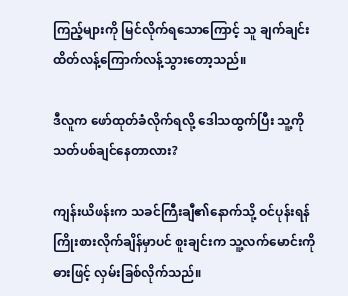ကြည့်များကို မြင်လိုက်ရသောကြောင့် သူ ချက်ချင်း ထိတ်လန့်ကြောက်လန့်သွားတော့သည်။

ဒီလူက ဖော်ထုတ်ခံလိုက်ရလို့ ဒေါသထွက်ပြီး သူ့ကို သတ်ပစ်ချင်နေတာလား?

ကျန်းယိဖန်းက သခင်ကြီးချီ၏နောက်သို့ ဝင်ပုန်းရန် ကြိုးစားလိုက်ချိန်မှာပင် စူးချင်းက သူ့လက်မောင်းကို ဓားဖြင့် လှမ်းခြစ်လိုက်သည်။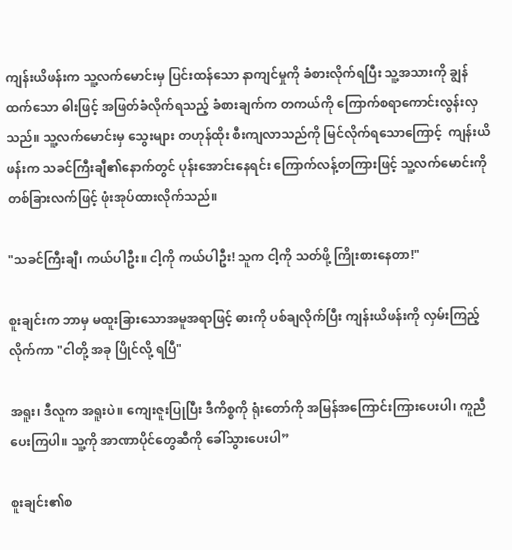ကျန်းယိဖန်းက သူ့လက်မောင်းမှ ပြင်းထန်သော နာကျင်မှုကို ခံစားလိုက်ရပြီး သူ့အသားကို ချွန်ထက်သော ဓါးဖြင့် အဖြတ်ခံလိုက်ရသည့် ခံစားချက်က တကယ်ကို ကြောက်စရာကောင်းလွန်းလှသည်။ သူ့လက်မောင်းမှ သွေးများ တဟုန်ထိုး စီးကျလာသည်ကို မြင်လိုက်ရသောကြောင့်  ကျန်းယိဖန်းက သခင်ကြီးချီ၏နောက်တွင် ပုန်းအောင်းနေရင်း ကြောက်လန့်တကြားဖြင့် သူ့လက်မောင်းကို တစ်ခြားလက်ဖြင့် ဖုံးအုပ်ထားလိုက်သည်။

"သခင်ကြီးချီ၊ ကယ်ပါဦး။ ငါ့ကို ကယ်ပါဦး! သူက ငါ့ကို သတ်ဖို့ ကြိုးစားနေတာ!"

စူးချင်းက ဘာမှ မထူးခြားသောအမူအရာဖြင့် ဓားကို ပစ်ချလိုက်ပြီး ကျန်းယိဖန်းကို လှမ်းကြည့်လိုက်ကာ "ငါတို့ အခု ပြိုင်လို့ ရပြီ"

အရူး၊ ဒီလူက အရူးပဲ။ ကျေးဇူးပြုပြီး ဒီကိစ္စကို ရုံးတော်ကို အမြန်အကြောင်းကြားပေးပါ၊ ကူညီပေးကြပါ။ သူ့ကို အာဏာပိုင်တွေဆီကို ခေါ်သွားပေးပါ”

စူးချင်း၏စ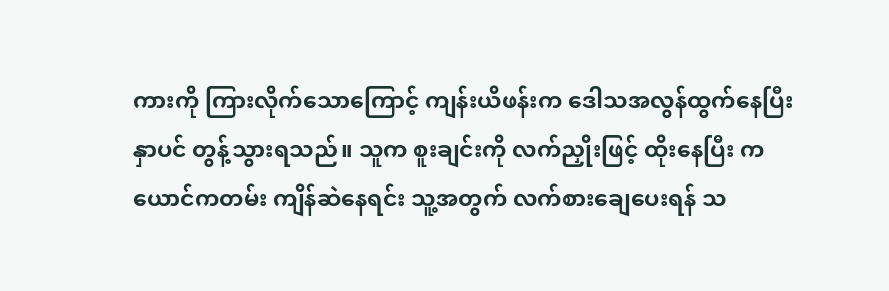ကားကို ကြားလိုက်သောကြောင့် ကျန်းယိဖန်းက ဒေါသအလွန်ထွက်နေပြီး နှာပင် တွန့်သွားရသည်။ သူက စူးချင်းကို လက်ညှိုးဖြင့် ထိုးနေပြီး ကယောင်ကတမ်း ကျိန်ဆဲနေရင်း သူ့အတွက် လက်စားချေပေးရန် သ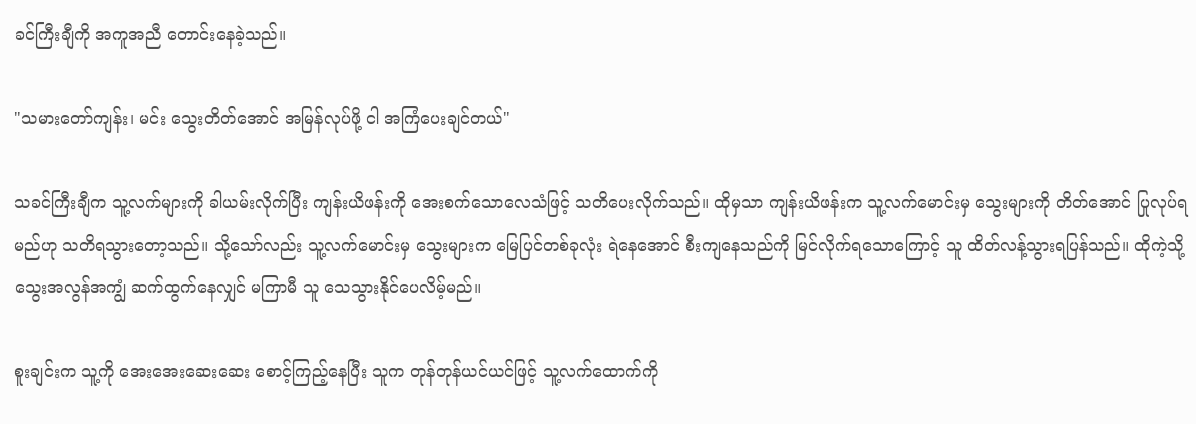ခင်ကြီးချီကို အကူအညီ တောင်းနေခဲ့သည်။

"သမားတော်ကျန်း၊ မင်း သွေးတိတ်အောင် အမြန်လုပ်ဖို့ ငါ အကြံပေးချင်တယ်"

သခင်ကြီးချီက သူ့လက်များကို ခါယမ်းလိုက်ပြီး ကျန်းယိဖန်းကို အေးစက်သောလေသံဖြင့် သတိပေးလိုက်သည်။ ထိုမှသာ ကျန်းယိဖန်းက သူ့လက်မောင်းမှ သွေးများကို တိတ်အောင် ပြုလုပ်ရမည်ဟု သတိရသွားတော့သည်။ သို့သော်လည်း သူ့လက်မောင်းမှ သွေးများက မြေပြင်တစ်ခုလုံး ရဲနေအောင် စီးကျနေသည်ကို မြင်လိုက်ရသောကြောင့် သူ ထိတ်လန့်သွားရပြန်သည်။ ထိုကဲ့သို့ သွေးအလွန်အကျွံ ဆက်ထွက်နေလျှင် မကြာမီ သူ သေသွားနိုင်ပေလိမ့်မည်။

စူးချင်းက သူ့ကို အေးအေးဆေးဆေး စောင့်ကြည့်နေပြီး သူက တုန်တုန်ယင်ယင်ဖြင့် သူ့လက်ထောက်ကို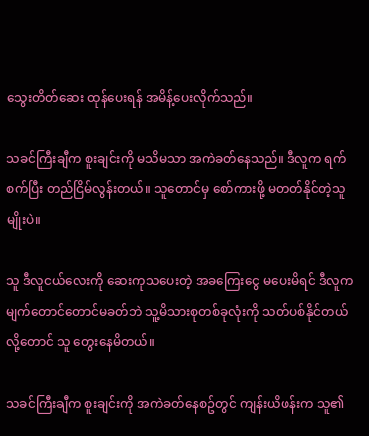သွေးတိတ်ဆေး ထုန်ပေးရန် အမိန့်ပေးလိုက်သည်။

သခင်ကြီးချီက စူးချင်းကို မသိမသာ အကဲခတ်နေသည်။ ဒီလူက ရက်စက်ပြီး တည်ငြိမ်လွန်းတယ်။ သူတောင်မှ စော်ကားဖို့ မတတ်နိုင်တဲ့သူမျိုးပဲ။

သူ ဒီလူငယ်လေးကို ဆေးကုသပေးတဲ့ အခကြေးငွေ မပေးမိရင် ဒီလူက မျက်တောင်တောင်မခတ်ဘဲ သူ့မိသားစုတစ်ခုလုံးကို သတ်ပစ်နိုင်တယ်လို့တောင် သူ တွေးနေမိတယ်။

သခင်ကြီးချီက စူးချင်းကို အကဲခတ်နေစဥ်တွင် ကျန်းယိဖန်းက သူ၏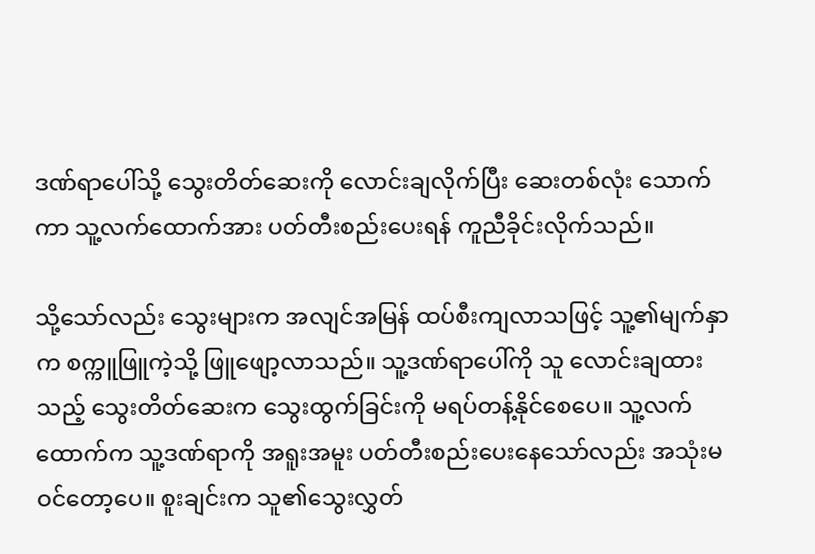ဒဏ်ရာပေါ်သို့ သွေးတိတ်ဆေးကို လောင်းချလိုက်ပြီး ဆေးတစ်လုံး သောက်ကာ သူ့လက်ထောက်အား ပတ်တီးစည်းပေးရန် ကူညီခိုင်းလိုက်သည်။

သို့သော်လည်း သွေးများက အလျင်အမြန် ထပ်စီးကျလာသဖြင့် သူ့၏မျက်နှာက စက္ကူဖြူကဲ့သို့ ဖြူဖျော့လာသည်။ သူ့ဒဏ်ရာပေါ်ကို သူ လောင်းချထားသည့် သွေးတိတ်ဆေးက သွေးထွက်ခြင်းကို မရပ်တန့်နိုင်စေပေ။ သူ့လက်ထောက်က သူ့ဒဏ်ရာကို အရူးအမူး ပတ်တီးစည်းပေးနေသော်လည်း အသုံးမဝင်တော့ပေ။ စူးချင်းက သူ၏သွေးလွှတ်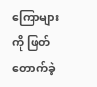ကြောများကို ဖြတ်တောက်ခဲ့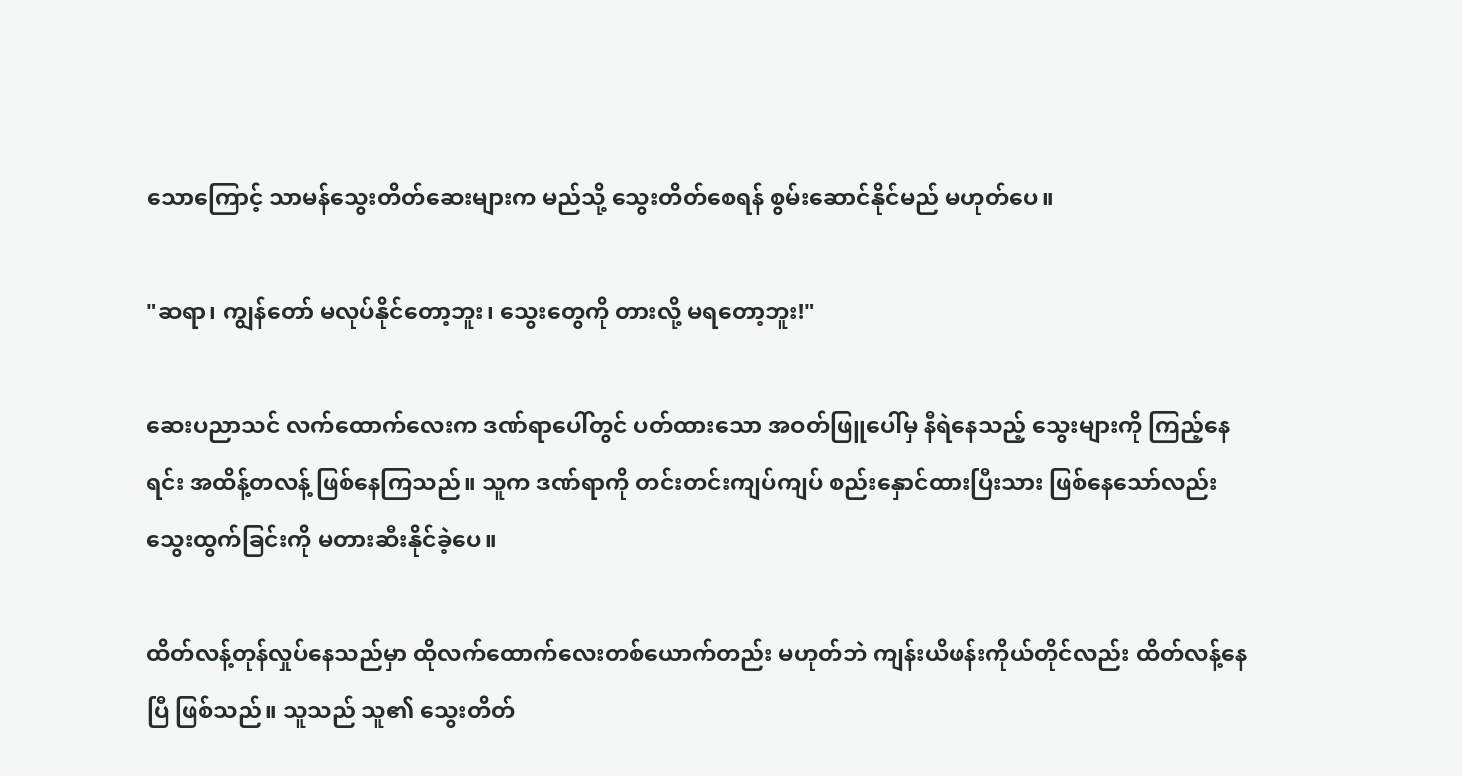သောကြောင့် သာမန်သွေးတိတ်ဆေးများက မည်သို့ သွေးတိတ်စေရန် စွမ်းဆောင်နိုင်မည် မဟုတ်ပေ။

"ဆရာ၊ ကျွန်တော် မလုပ်နိုင်တော့ဘူး၊ သွေးတွေကို တားလို့ မရတော့ဘူး!"

ဆေးပညာသင် လက်ထောက်လေးက ဒဏ်ရာပေါ်တွင် ပတ်ထားသော အဝတ်ဖြူပေါ်မှ နီရဲနေသည့် သွေးများကို ကြည့်နေရင်း အထိန့်တလန့် ဖြစ်နေကြသည်။ သူက ဒဏ်ရာကို တင်းတင်းကျပ်ကျပ် စည်းနှောင်ထားပြီးသား ဖြစ်နေသော်လည်း သွေးထွက်ခြင်းကို မတားဆီးနိုင်ခဲ့ပေ။

ထိတ်လန့်တုန်လှုပ်နေသည်မှာ ထိုလက်ထောက်လေးတစ်ယောက်တည်း မဟုတ်ဘဲ ကျန်းယိဖန်းကိုယ်တိုင်လည်း ထိတ်လန့်နေပြီ ဖြစ်သည်။ သူသည် သူ၏ သွေးတိတ်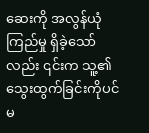ဆေးကို အလွန်ယုံကြည်မှု ရှိခဲ့သော်လည်း ၎င်းက သူ့၏သွေးထွက်ခြင်းကိုပင် မ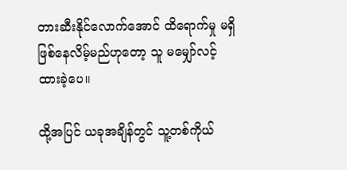တားဆီးနိုင်လောက်အောင် ထိရောက်မှု မရှိဖြစ်နေလိမ့်မည်ဟုတော့ သူ မမျှော်လင့်ထားခဲ့ပေ။

ထို့အပြင် ယခုအချိန်တွင် သူ့တစ်ကိုယ်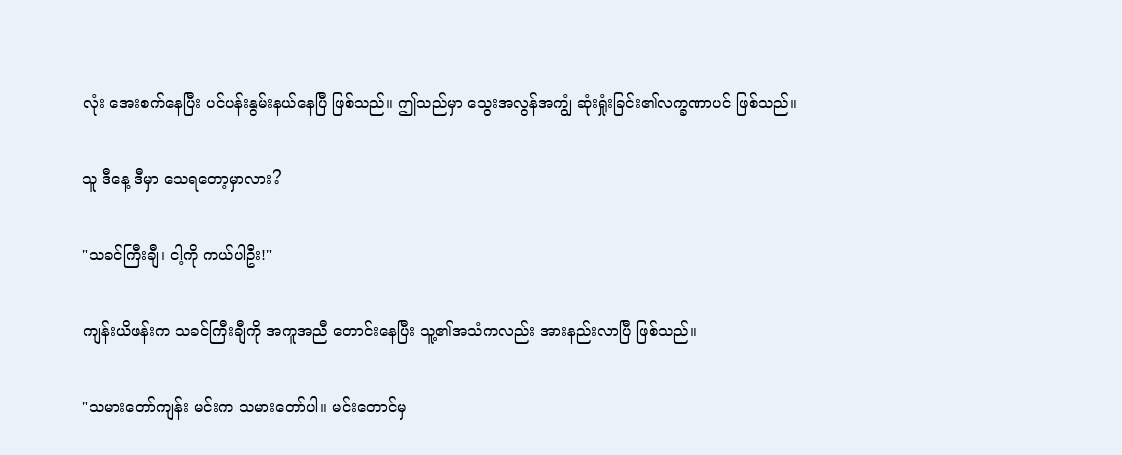လုံး အေးစက်နေပြီး ပင်ပန်းနွမ်းနယ်နေပြီ ဖြစ်သည်။ ဤသည်မှာ သွေးအလွန်အကျွံ ဆုံးရှုံးခြင်း၏လက္ခဏာပင် ဖြစ်သည်။

သူ ဒီနေ့ ဒီမှာ သေရတော့မှာလား?

"သခင်ကြီးချီ၊ ငါ့ကို ကယ်ပါဦး!"

ကျန်းယိဖန်းက သခင်ကြီးချီကို အကူအညီ တောင်းနေပြီး သူ့၏အသံကလည်း အားနည်းလာပြီ ဖြစ်သည်။

"သမားတော်ကျန်း မင်းက သမားတော်ပါ။ မင်းတောင်မှ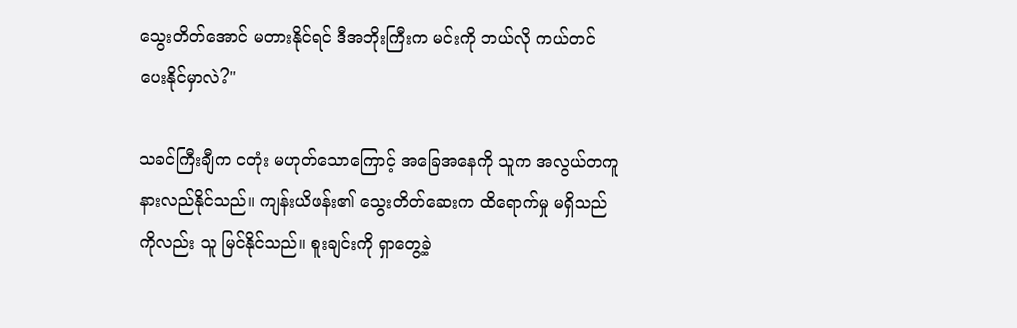သွေးတိတ်အောင် မတားနိုင်ရင် ဒီအဘိုးကြီးက မင်းကို ဘယ်လို ကယ်တင်ပေးနိုင်မှာလဲ?"

သခင်ကြီးချီက ငတုံး မဟုတ်သောကြောင့် အခြေအနေကို သူက အလွယ်တကူ  နားလည်နိုင်သည်။ ကျန်းယိဖန်း၏ သွေးတိတ်ဆေးက ထိရောက်မှု မရှိသည်ကိုလည်း သူ မြင်နိုင်သည်။ စူးချင်းကို ရှာတွေ့ခဲ့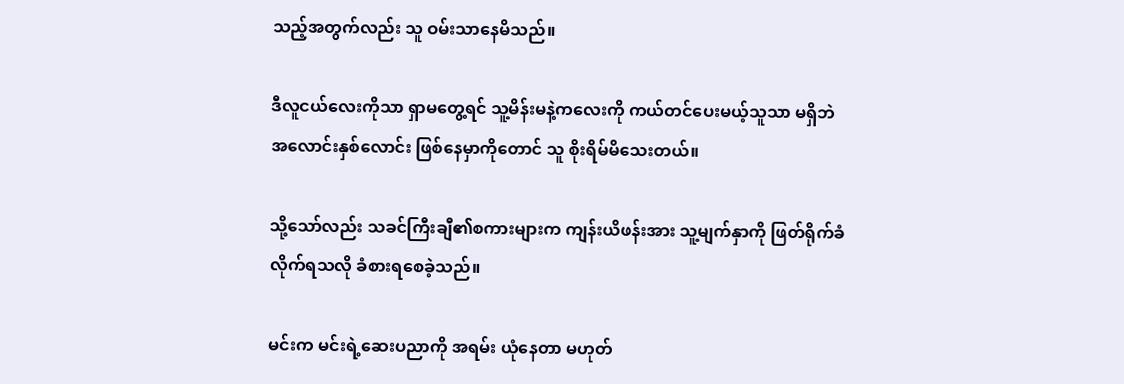သည့်အတွက်လည်း သူ ဝမ်းသာနေမိသည်။

ဒီလူငယ်လေးကိုသာ ရှာမတွေ့ရင် သူ့မိန်းမနဲ့ကလေးကို ကယ်တင်ပေးမယ့်သူသာ မရှိဘဲ အလောင်းနှစ်လောင်း ဖြစ်နေမှာကိုတောင် သူ စိုးရိမ်မိသေးတယ်။

သို့သော်လည်း သခင်ကြီးချီ၏စကားများက ကျန်းယိဖန်းအား သူ့မျက်နှာကို ဖြတ်ရိုက်ခံလိုက်ရသလို ခံစားရစေခဲ့သည်။

မင်းက မင်းရဲ့ဆေးပညာကို အရမ်း ယုံနေတာ မဟုတ်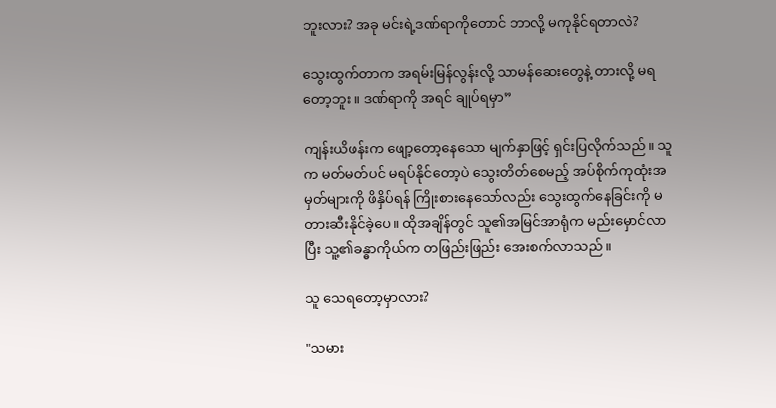ဘူးလား? အခု မင်းရဲ့ဒဏ်ရာကိုတောင် ဘာလို့ မကုနိုင်ရတာလဲ?

သွေးထွက်တာက အရမ်းမြန်လွန်းလို့ သာမန်ဆေးတွေနဲ့ တားလို့ မရတော့ဘူး။ ဒဏ်ရာကို အရင် ချုပ်ရမှာ”

ကျန်းယိဖန်းက ဖျော့တော့နေသော မျက်နှာဖြင့် ရှင်းပြလိုက်သည်။ သူက မတ်မတ်ပင် မရပ်နိုင်တော့ပဲ သွေးတိတ်စေမည့် အပ်စိုက်ကုထုံးအမှတ်များကို ဖိနှိပ်ရန် ကြိုးစားနေသော်လည်း သွေးထွက်နေခြင်းကို မတားဆီးနိုင်ခဲ့ပေ။ ထိုအချိန်တွင် သူ၏အမြင်အာရုံက မည်းမှောင်လာပြီး သူ့၏ခန္ဓာကိုယ်က တဖြည်းဖြည်း အေးစက်လာသည်။

သူ သေရတော့မှာလား?

"သမား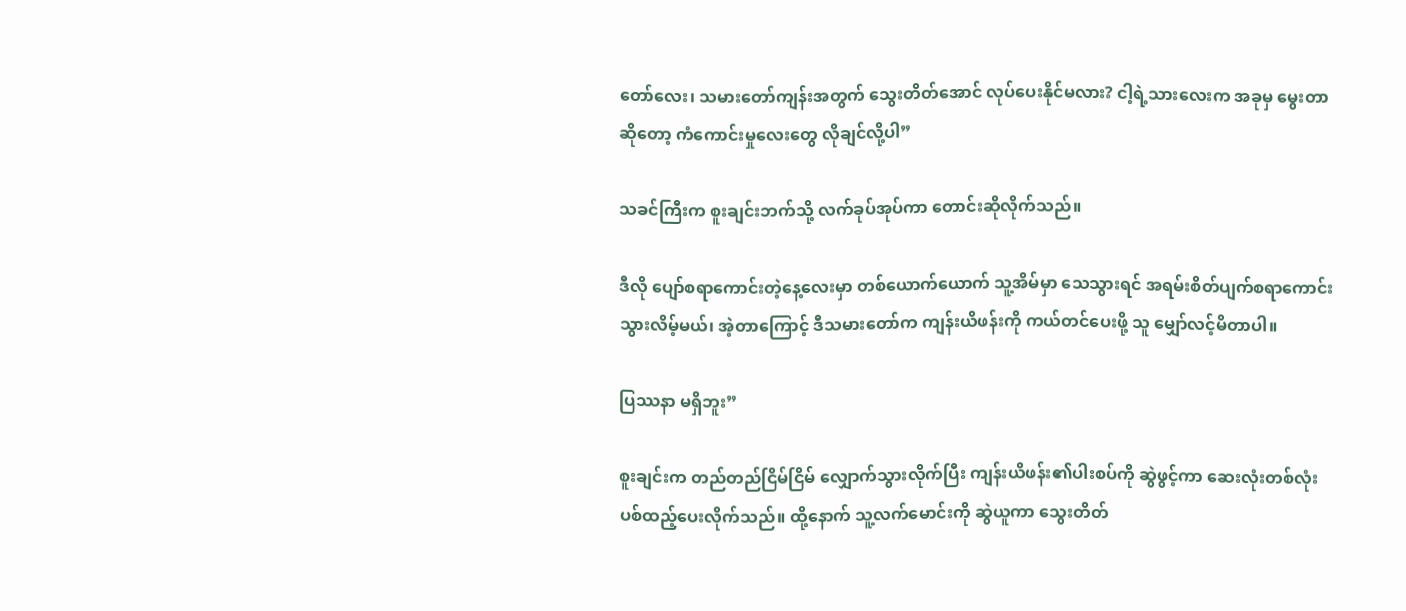တော်လေး၊ သမားတော်ကျန်းအတွက် သွေးတိတ်အောင် လုပ်ပေးနိုင်မလား? ငါ့ရဲ့သားလေးက အခုမှ မွေးတာဆိုတော့ ကံကောင်းမှုလေးတွေ လိုချင်လို့ပါ”

သခင်ကြီးက စူးချင်းဘက်သို့ လက်ခုပ်အုပ်ကာ ‌တောင်းဆိုလိုက်သည်။

ဒီလို ပျော်စရာကောင်းတဲ့နေ့လေးမှာ တစ်ယောက်ယောက် သူ့အိမ်မှာ သေသွားရင် အရမ်းစိတ်ပျက်စရာကောင်းသွားလိမ့်မယ်၊ အဲ့တာကြောင့် ဒီသမားတော်က ကျန်းယိဖန်းကို ကယ်တင်ပေးဖို့ သူ မျှော်လင့်မိတာပါ။

ပြဿနာ မရှိဘူး”

စူးချင်းက တည်တည်ငြိမ်ငြိမ် လျှောက်သွားလိုက်ပြီး ကျန်းယိဖန်း၏ပါးစပ်ကို ဆွဲဖွင့်ကာ ဆေးလုံးတစ်လုံး ပစ်ထည့်ပေးလိုက်သည်။ ထို့နောက် သူ့လက်မောင်းကို ဆွဲယူကာ သွေးတိတ်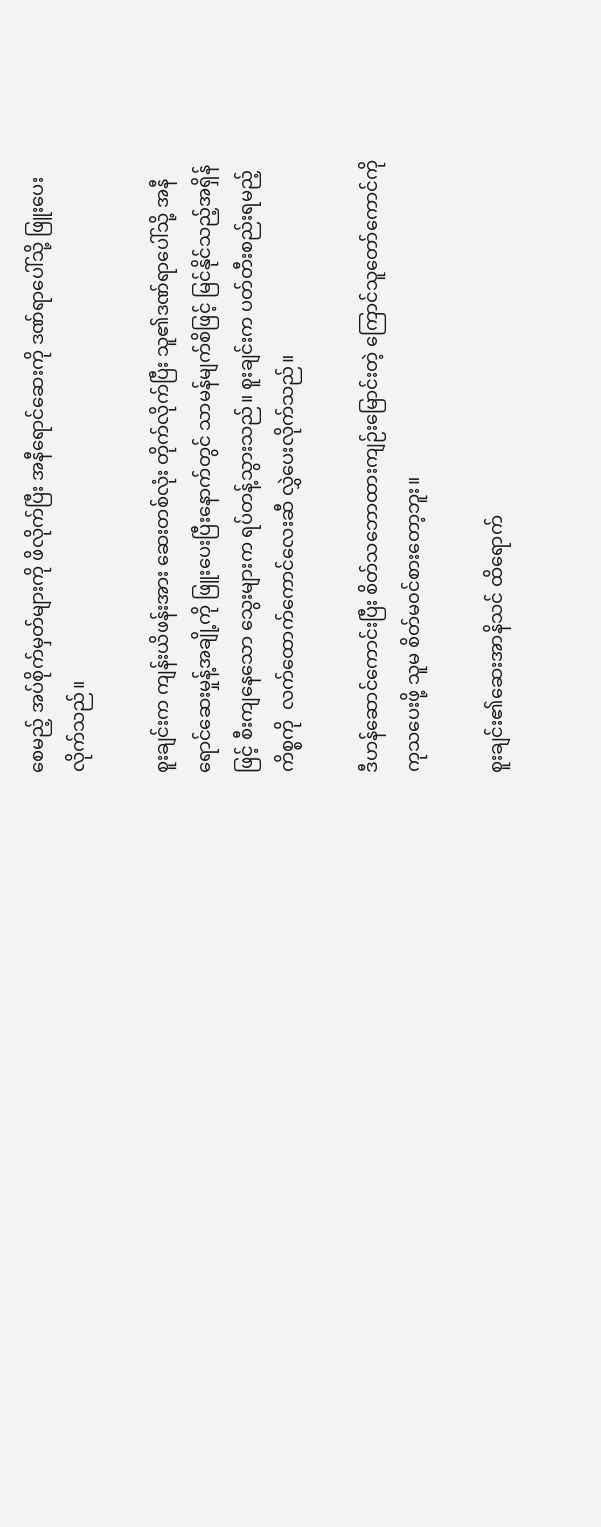စေမည့် အပ်စိုက်မှတ်များကို ဖိလိုက်ပြီး အနီရောင်ဆေးကို ဒဏ်ရာပေါ်သို့ ဖြူးပေးလိုက်သည်။

စူးချင်းက ကျန်းယိဖန်းအား ဆေးတစ်လုံး တိုက်လိုက်ပြီး သူ၏ဒဏ်ရာပေါ်သို့ အနီရောင်ဆေးမှုန့်အချို့ကို ဖြူးပေးပြီးနောက်တွင် သာမန်မျက်စိဖြင့် မြင်နိုင်သည့်အရှိန်ဖြင့် စီးကျနေသော သွေးများက ရပ်တန့်သွားသည်။ စူးချင်းက ပတ်တီးစည်းရမည့်ကိစ္စကို  လက်ထောက်ကောင်လေးဆီ လွှဲပေးလိုက်သည်။

ဒီဟန်ဆောင်ကောင်းပြီး စိတ်သဘောထားကျဉ်းမြောင်းတဲ့ ကြောင်သူတော်ကောင်ကို ကုသပေးဖို့ သူမ စိတ်မ၀င်စားတော့ဘူး။

စူးချင်း၏ဆေးအာနိသင် ထိရောက်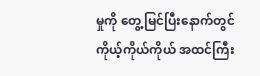မှုကို တွေ့မြင်ပြီးနောက်တွင် ကိုယ့်ကိုယ်ကိုယ် အထင်ကြီး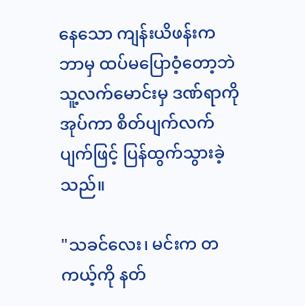နေသော ကျန်းယိဖန်းက ဘာမှ ထပ်မပြောဝံ့တော့ဘဲ သူ့လက်မောင်းမှ ဒဏ်ရာကို အုပ်ကာ စိတ်ပျက်လက်ပျက်ဖြင့် ပြန်ထွက်သွားခဲ့သည်။

"သခင်လေး၊ မင်းက တကယ့်ကို နတ်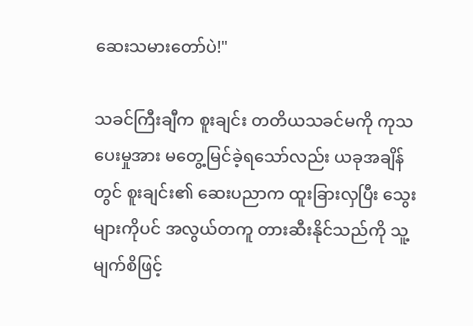ဆေးသမားတော်ပဲ!"

သခင်ကြီးချီက စူးချင်း တတိယသခင်မကို ကုသပေးမှုအား မတွေ့မြင်ခဲ့ရသော်လည်း ယခုအချိန်တွင် စူးချင်း၏ ဆေးပညာက ထူးခြားလှပြီး သွေးများကိုပင် အလွယ်တကူ တားဆီးနိုင်သည်ကို သူ့မျက်စိဖြင့်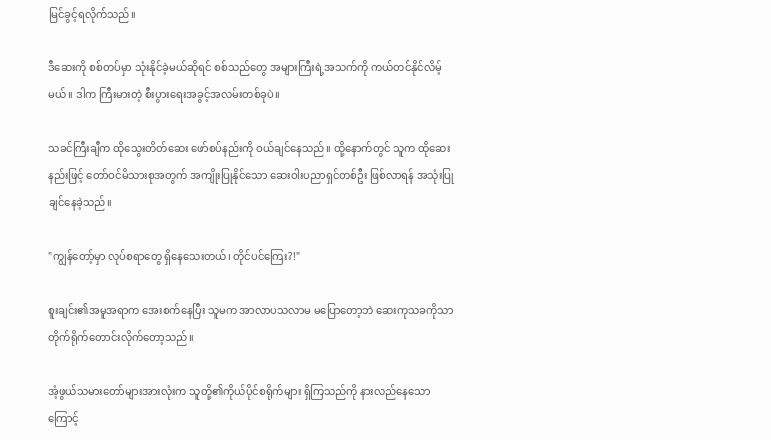မြင်ခွင့်ရလိုက်သည်။

ဒီဆေးကို စစ်တပ်မှာ သုံးနိုင်ခဲ့မယ်ဆိုရင် စစ်သည်တွေ အများကြီးရဲ့အသက်ကို ကယ်တင်နိုင်လိမ့်မယ်။ ဒါက ကြီးမားတဲ့ စီးပွားရေးအခွင့်အလမ်းတစ်ခုပဲ။

သခင်ကြီးချီက ထိုသွေးတိတ်ဆေး ဖော်စပ်နည်းကို ဝယ်ချင်နေသည်။ ထို့နောက်တွင် သူက ထိုဆေးနည်းဖြင့် တော်ဝင်မိသားစုအတွက် အကျိုးပြုနိုင်သော ဆေးဝါးပညာရှင်တစ်ဦး ဖြစ်လာရန် အသုံးပြုချင်နေခဲ့သည်။

"ကျွန်တော့်မှာ လုပ်စရာတွေ ရှိနေသေးတယ်၊ တိုင်ပင်ကြေး?!"

စူးချင်း၏အမူအရာက အေးစက်နေပြီး သူမက အာလာပသလာမ မပြောတော့ဘဲ ဆေးကုသခကိုသာ တိုက်ရိုက်တောင်းလိုက်တော့သည်။

အံ့ဖွယ်သမားတော်များအားလုံးက သူတို့၏ကိုယ်ပိုင်စရိုက်များ ရှိကြသည်ကို နားလည်နေသောကြောင့်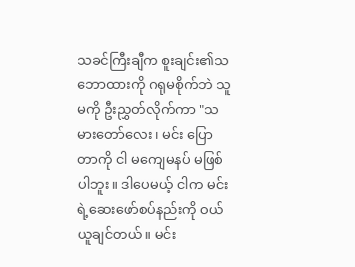သခင်ကြီးချီက စူးချင်း၏သဘောထားကို ဂရုမစိုက်ဘဲ သူမကို ဦးညွှတ်လိုက်ကာ "သမားတော်လေး၊ မင်း ပြောတာကို ငါ မကျေမနပ် မဖြစ်ပါဘူး။ ဒါပေမယ့် ငါက မင်းရဲ့ဆေးဖော်စပ်နည်းကို ဝယ်ယူချင်တယ်။ မင်း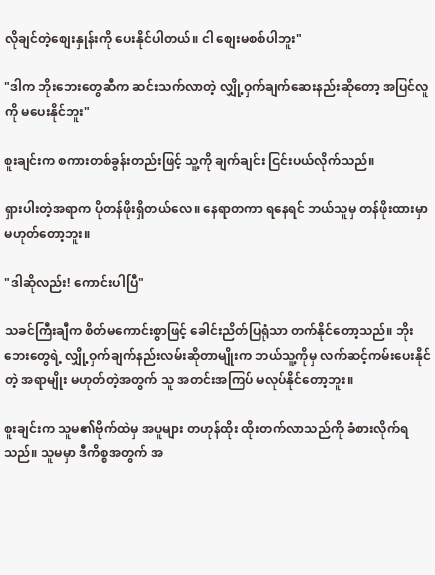လိုချင်တဲ့စျေးနှုန်းကို ပေးနိုင်ပါတယ်။ ငါ စျေးမစစ်ပါဘူး"

"ဒါက ဘိုးဘေးတွေဆီက ဆင်းသက်လာတဲ့ လျှို့ဝှက်ချက်ဆေးနည်းဆိုတော့ အပြင်လူကို မပေးနိုင်ဘူး"

စူးချင်းက စကားတစ်ခွန်းတည်းဖြင့် သူ့ကို ချက်ချင်း ငြင်းပယ်လိုက်သည်။

ရှားပါးတဲ့အရာက ပိုတန်ဖိုးရှိတယ်လေ။ နေရာတကာ ရနေရင် ဘယ်သူမှ တန်ဖိုးထားမှာ မဟုတ်တော့ဘူး။

"ဒါဆိုလည်း! ကောင်းပါပြီ"

သခင်ကြီးချီက စိတ်မကောင်းစွာဖြင့် ခေါင်းညိတ်ပြရုံသာ တက်နိုင်တော့သည်။ ဘိုးဘေးတွေရဲ့ လျှို့ဝှက်ချက်နည်းလမ်းဆိုတာမျိုးက ဘယ်သူ့ကိုမှ လက်ဆင့်ကမ်းပေးနိုင်တဲ့ အရာမျိုး မဟုတ်တဲ့အတွက် သူ အတင်းအကြပ် မလုပ်နိုင်တော့ဘူး။

စူးချင်းက သူမ၏ဗိုက်ထဲမှ အပူများ တဟုန်ထိုး ထိုးတက်လာသည်ကို ခံစားလိုက်ရသည်။ သူမမှာ ဒီကိစ္စအတွက် အ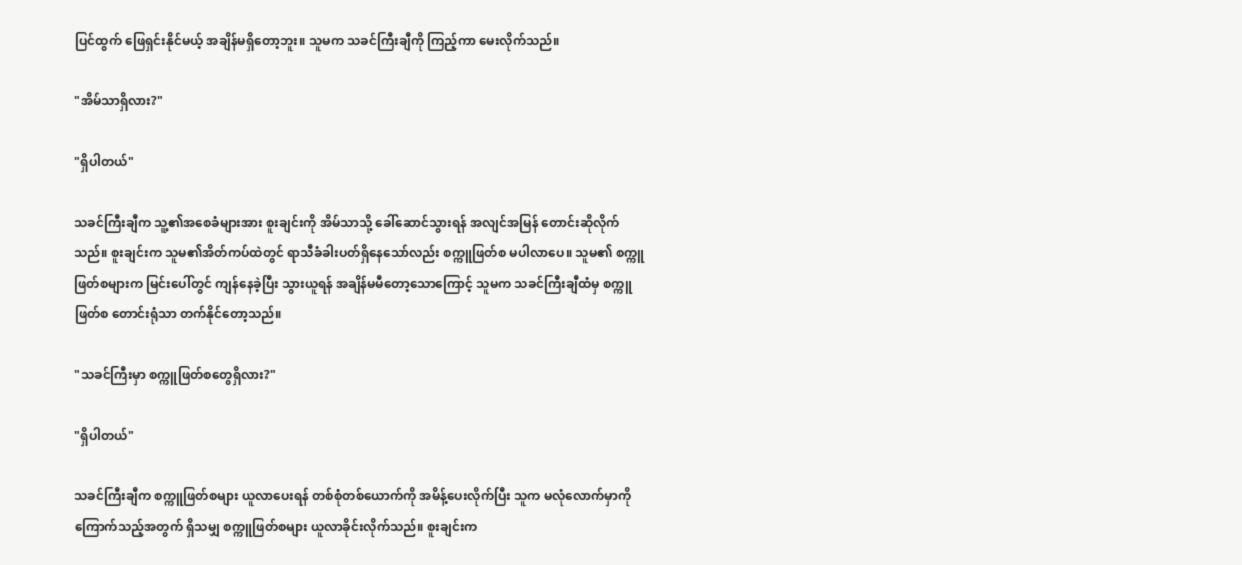ပြင်ထွက် ဖြေရှင်းနိုင်မယ့် အချိန်မရှိတော့ဘူး။ သူမက သခင်ကြီးချီကို ကြည့်ကာ မေးလိုက်သည်။

"အိမ်သာရှိလား?"

"ရှိပါတယ်"

သခင်ကြီးချီက သူ့၏အစေခံများအား စူးချင်းကို အိမ်သာသို့ ခေါ်ဆောင်သွားရန် အလျင်အမြန် တောင်းဆိုလိုက်သည်။ စူးချင်းက သူမ၏အိတ်ကပ်ထဲတွင် ရာသီခံခါးပတ်ရှိနေသော်လည်း စက္ကူဖြတ်စ မပါလာပေ။ သူမ၏ စက္ကူဖြတ်စများက မြင်းပေါ်တွင် ကျန်နေခဲ့ပြီး သွားယူရန် အချိန်မမီတော့သောကြောင့် သူမက သခင်ကြီးချီထံမှ စက္ကူဖြတ်စ တောင်းရုံသာ တက်နိုင်တော့သည်။

"သခင်ကြီးမှာ စက္ကူဖြတ်စတွေရှိလား?"

"ရှိပါတယ်"

သခင်ကြီးချီက စက္ကူဖြတ်စများ ယူလာပေးရန် တစ်စုံတစ်ယောက်ကို အမိန့်ပေးလိုက်ပြီး သူက မလုံလောက်မှာကို ကြောက်သည့်အတွက် ရှိသမျှ စက္ကူဖြတ်စများ ယူလာခိုင်းလိုက်သည်။ စူးချင်းက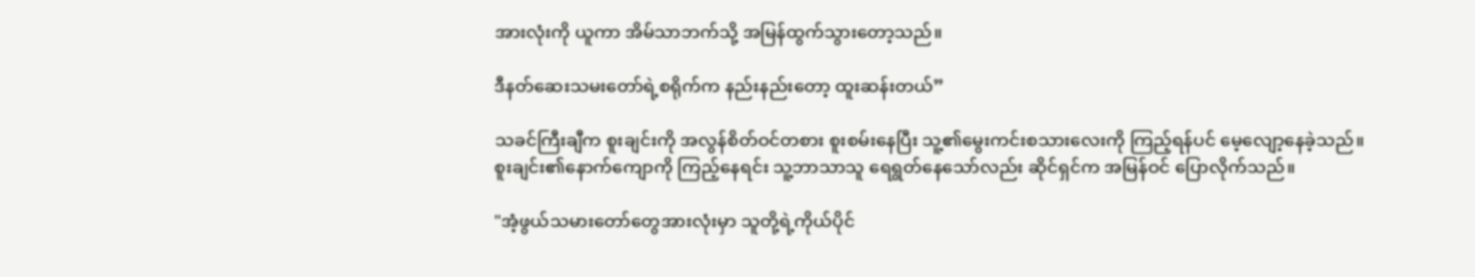အားလုံးကို ယူကာ အိမ်သာဘက်သို့ အမြန်ထွက်သွားတော့သည်။

ဒီနတ်ဆေးသမးတော်ရဲ့စရိုက်က နည်းနည်းတော့ ထူးဆန်းတယ်”

သခင်ကြီးချီက စူးချင်းကို အလွန်စိတ်ဝင်တစား စူးစမ်းနေပြီး သူ့၏မွေးကင်းစသားလေးကို ကြည့်ရန်ပင် မေ့လျော့နေခဲ့သည်။ စူးချင်း၏နောက်ကျောကို ကြည့်နေရင်း သူ့ဘာသာသူ ရေရွတ်နေသော်လည်း ဆိုင်ရှင်က အမြန်ဝင် ပြောလိုက်သည်။

"အံ့ဖွယ်သမားတော်တွေအားလုံးမှာ သူတို့ရဲ့ကိုယ်ပိုင်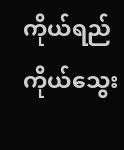ကိုယ်ရည်ကိုယ်သွေး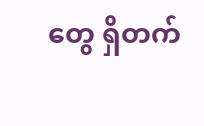တွေ ရှိတက်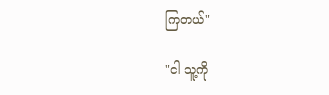ကြတယ်"

"ငါ သူ့ကို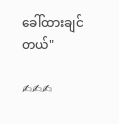ခေါ်ထားချင်တယ်"

✍✍✍